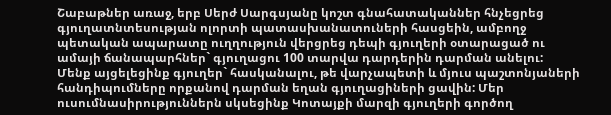Շաբաթներ առաջ, երբ Սերժ Սարգսյանը կոշտ գնահատականներ հնչեցրեց գյուղատնտեսության ոլորտի պատասխանատուների հասցեին, ամբողջ պետական ապարատը ուղղություն վերցրեց դեպի գյուղերի օտարացած ու ամայի ճանապարհներ` գյուղացու 100 տարվա դարդերին դարման անելու:
Մենք այցելեցինք գյուղեր` հասկանալու, թե վարչապետի և մյուս պաշտոնյաների հանդիպումները որքանով դարման եղան գյուղացիների ցավին: Մեր ուսումնասիրություններն սկսեցինք Կոտայքի մարզի գյուղերի գործող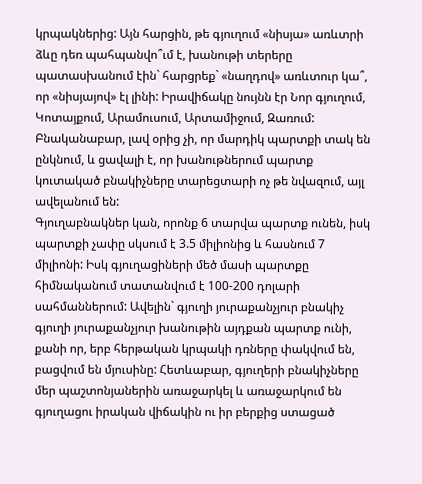կրպակներից: Այն հարցին, թե գյուղում «նիսյա» առևտրի ձևը դեռ պահպանվո՞ւմ է, խանութի տերերը պատասխանում էին` հարցրեք` «նաղդով» առևտուր կա՞, որ «նիսյայով» էլ լինի: Իրավիճակը նույնն էր Նոր գյուղում, Կոտայքում, Արամուսում, Արտամիջում, Զառում: Բնականաբար, լավ օրից չի, որ մարդիկ պարտքի տակ են ընկնում, և ցավալի է, որ խանութներում պարտք կուտակած բնակիչները տարեցտարի ոչ թե նվազում, այլ ավելանում են:
Գյուղաբնակներ կան, որոնք 6 տարվա պարտք ունեն, իսկ պարտքի չափը սկսում է 3.5 միլիոնից և հասնում 7 միլիոնի: Իսկ գյուղացիների մեծ մասի պարտքը հիմնականում տատանվում է 100-200 դոլարի սահմաններում: Ավելին` գյուղի յուրաքանչյուր բնակիչ գյուղի յուրաքանչյուր խանութին այդքան պարտք ունի, քանի որ, երբ հերթական կրպակի դռները փակվում են, բացվում են մյուսինը: Հետևաբար, գյուղերի բնակիչները մեր պաշտոնյաներին առաջարկել և առաջարկում են գյուղացու իրական վիճակին ու իր բերքից ստացած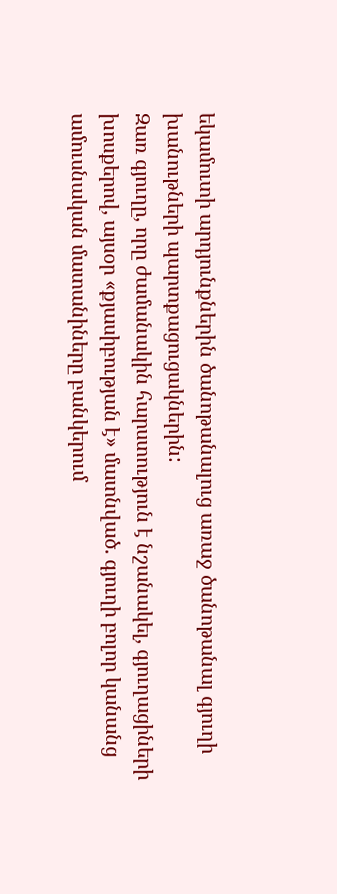եկամուտի արդյունքներին ծանոթանալուց առաջ ծանոթանալ գյուղի խանութների պարտքացուցակներին:
Զառ գյուղը, որը ժամանակին հարստություն է նշանակել, գյուղացիների խոսքերով, այսօր «քյասիբության է» մատնված. գյուղի բոլոր կանանց ամուսնական մատանիները բանկերում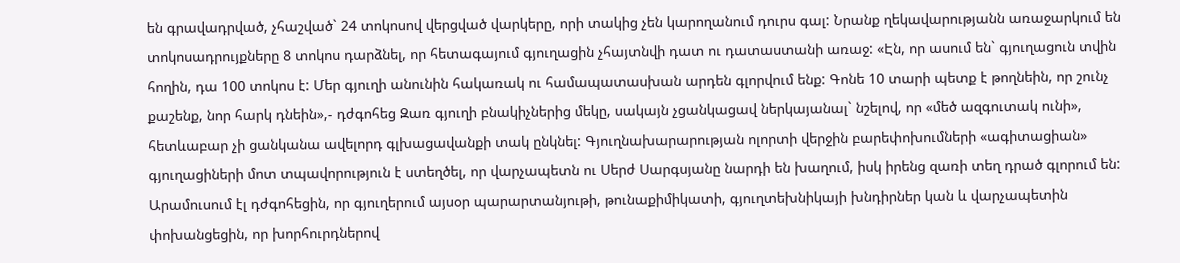են գրավադրված, չհաշված` 24 տոկոսով վերցված վարկերը, որի տակից չեն կարողանում դուրս գալ: Նրանք ղեկավարությանն առաջարկում են տոկոսադրույքները 8 տոկոս դարձնել, որ հետագայում գյուղացին չհայտնվի դատ ու դատաստանի առաջ: «Էն, որ ասում են` գյուղացուն տվին հողին, դա 100 տոկոս է: Մեր գյուղի անունին հակառակ ու համապատասխան արդեն գլորվում ենք: Գոնե 10 տարի պետք է թողնեին, որ շունչ քաշենք, նոր հարկ դնեին»,- դժգոհեց Զառ գյուղի բնակիչներից մեկը, սակայն չցանկացավ ներկայանալ` նշելով, որ «մեծ ազգուտակ ունի», հետևաբար չի ցանկանա ավելորդ գլխացավանքի տակ ընկնել: Գյուղնախարարության ոլորտի վերջին բարեփոխումների «ագիտացիան» գյուղացիների մոտ տպավորություն է ստեղծել, որ վարչապետն ու Սերժ Սարգսյանը նարդի են խաղում, իսկ իրենց զառի տեղ դրած գլորում են:
Արամուսում էլ դժգոհեցին, որ գյուղերում այսօր պարարտանյութի, թունաքիմիկատի, գյուղտեխնիկայի խնդիրներ կան և վարչապետին փոխանցեցին, որ խորհուրդներով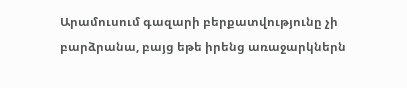Արամուսում գազարի բերքատվությունը չի բարձրանա, բայց եթե իրենց առաջարկներն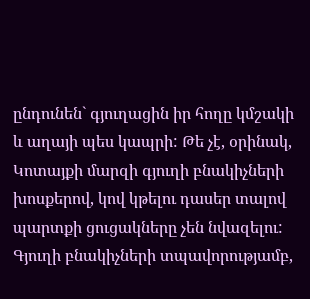ընդունեն` գյուղացին իր հողը կմշակի և աղայի պես կապրի: Թե չէ, օրինակ, Կոտայքի մարզի գյուղի բնակիչների խոսքերով, կով կթելու դասեր տալով պարտքի ցուցակները չեն նվազելու: Գյուղի բնակիչների տպավորությամբ,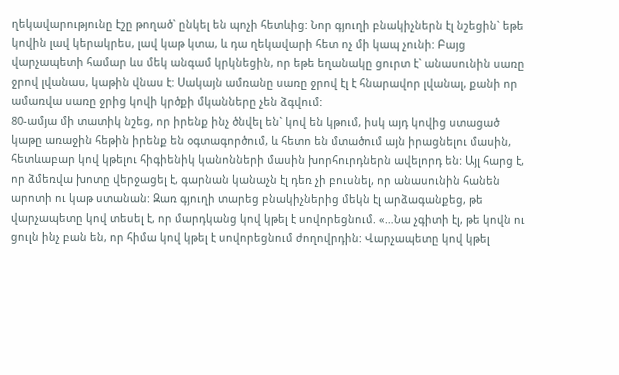ղեկավարությունը էշը թողած` ընկել են պոչի հետևից: Նոր գյուղի բնակիչներն էլ նշեցին` եթե կովին լավ կերակրես, լավ կաթ կտա, և դա ղեկավարի հետ ոչ մի կապ չունի: Բայց վարչապետի համար ևս մեկ անգամ կրկնեցին, որ եթե եղանակը ցուրտ է` անասունին սառը ջրով լվանաս, կաթին վնաս է: Սակայն ամռանը սառը ջրով էլ է հնարավոր լվանալ, քանի որ ամառվա սառը ջրից կովի կրծքի մկանները չեն ձգվում:
80-ամյա մի տատիկ նշեց, որ իրենք ինչ ծնվել են` կով են կթում, իսկ այդ կովից ստացած կաթը առաջին հեթին իրենք են օգտագործում, և հետո են մտածում այն իրացնելու մասին, հետևաբար կով կթելու հիգիենիկ կանոնների մասին խորհուրդներն ավելորդ են: Այլ հարց է, որ ձմեռվա խոտը վերջացել է, գարնան կանաչն էլ դեռ չի բուսնել, որ անասունին հանեն արոտի ու կաթ ստանան: Զառ գյուղի տարեց բնակիչներից մեկն էլ արձագանքեց, թե վարչապետը կով տեսել է, որ մարդկանց կով կթել է սովորեցնում. «…Նա չգիտի էլ, թե կովն ու ցուլն ինչ բան են, որ հիմա կով կթել է սովորեցնում ժողովրդին: Վարչապետը կով կթել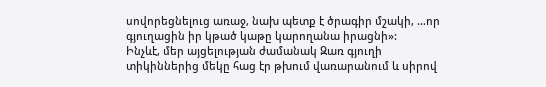սովորեցնելուց առաջ, նախ պետք է ծրագիր մշակի, …որ գյուղացին իր կթած կաթը կարողանա իրացնի»:
Ինչևէ, մեր այցելության ժամանակ Զառ գյուղի տիկիններից մեկը հաց էր թխում վառարանում և սիրով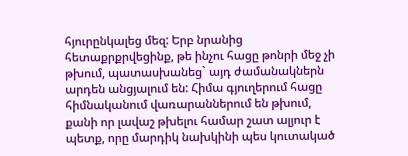հյուրընկալեց մեզ: Երբ նրանից հետաքրքրվեցինք, թե ինչու հացը թոնրի մեջ չի թխում, պատասխանեց` այդ ժամանակներն արդեն անցյալում են: Հիմա գյուղերում հացը հիմնականում վառարաններում են թխում, քանի որ լավաշ թխելու համար շատ ալյուր է պետք, որը մարդիկ նախկինի պես կուտակած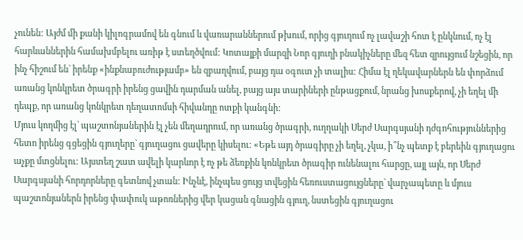չունեն: Այժմ մի քանի կիլոգրամով են գնում և վառարաններում թխում, որից գյուղում ոչ լավաշի հոտ է ընկնում, ոչ էլ հարևաններին համախմբելու առիթ է ստեղծվում: Կոտայքի մարզի Նոր գյուղի բնակիչները մեզ հետ զրույցում նշեցին, որ ինչ հիշում են` իրենք «ինքնաբուժությամբ» են զբաղվում, բայց դա օգուտ չի տալիս: Հիմա էլ ղեկավարներն են փորձում առանց կոնկրետ ծրագրի իրենց ցավին դարման անել, բայց այս տարիների ընթացքում, նրանց խոսքերով, չի եղել մի դեպք, որ առանց կոնկրետ դեղատոմսի հիվանդը ոտքի կանգնի:
Մյուս կողմից էլ` պաշտոնյաներին էլ չեն մեղադրում, որ առանց ծրագրի, ուղղակի Սերժ Սարգսյանի դժգոհություններից հետո իրենց գցեցին գյուղերը` գյուղացու ցավերը կիսելու: «Եթե այդ ծրագիրը չի եղել, չկա, ի՞նչ պետք է բերեին գյուղացու աչքը մտցնելու: Այստեղ շատ ավելի կարևոր է ոչ թե ձեռքին կոնկրետ ծրագիր ունենալու հարցը, այլ այն, որ Սերժ Սարգսյանի հորդորները գետնով չտան: Ինչևէ, ինչպես ցույց տվեցին հեռուստացույցները` վարչապետը և մյուս պաշտոնյաներն իրենց փափուկ աթոռներից վեր կացան գնացին գյուղ, նստեցին գյուղացու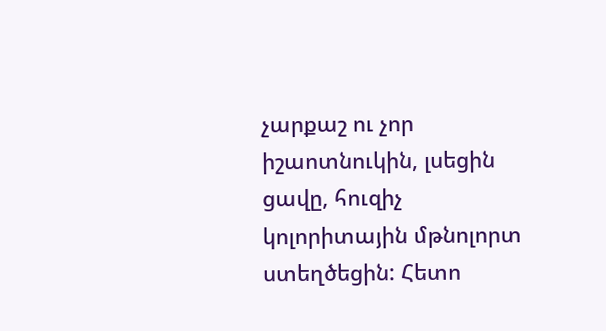չարքաշ ու չոր իշաոտնուկին, լսեցին ցավը, հուզիչ կոլորիտային մթնոլորտ ստեղծեցին: Հետո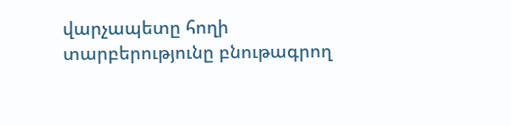վարչապետը հողի տարբերությունը բնութագրող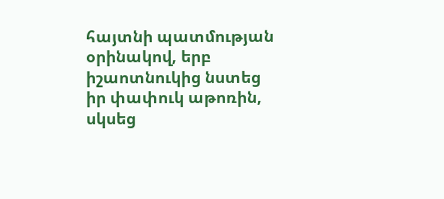հայտնի պատմության օրինակով, երբ իշաոտնուկից նստեց իր փափուկ աթոռին, սկսեց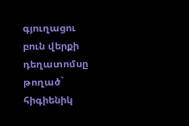գյուղացու բուն վերքի դեղատոմսը թողած` հիգիենիկ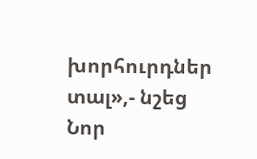խորհուրդներ տալ»,- նշեց Նոր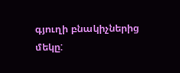գյուղի բնակիչներից մեկը: